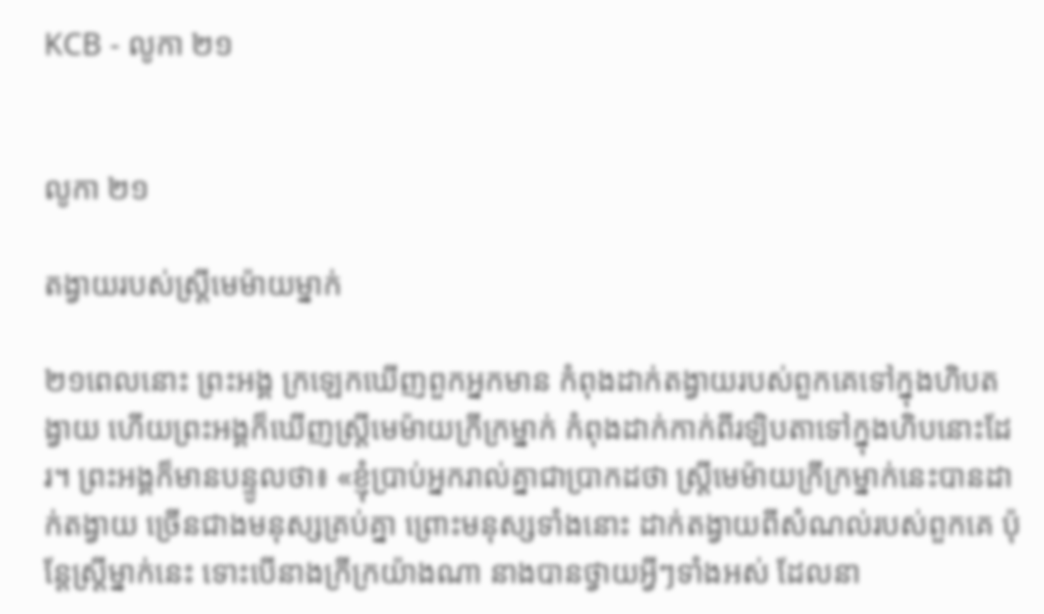KCB - លូកា ២១


លូកា ២១

តង្វាយរបស់ស្ដ្រីមេម៉ាយម្នាក់

២១ពេលនោះ ព្រះអង្គ ក្រឡេកឃើញពួកអ្នកមាន កំពុងដាក់តង្វាយរបស់ពួកគេទៅក្នុងហិបតង្វាយ ហើយព្រះអង្គក៏ឃើញស្ដ្រីមេម៉ាយក្រីក្រម្នាក់ កំពុងដាក់កាក់ពីរឡិបតាទៅក្នុងហិបនោះដែរ។ ព្រះអង្គក៏មានបន្ទូលថា៖ «ខ្ញុំបា្រប់អ្នករាល់គ្នាជាប្រាកដថា ស្ដ្រីមេម៉ាយកី្រក្រម្នាក់នេះបានដាក់តង្វាយ ច្រើនជាងមនុស្សគ្រប់គ្នា ព្រោះមនុស្សទាំងនោះ ដាក់តង្វាយពីសំណល់របស់ពួកគេ ប៉ុន្ដែស្ដ្រីម្នាក់នេះ ទោះបើនាងក្រីក្រយ៉ាងណា នាងបានថ្វាយអ្វីៗទាំងអស់ ដែលនា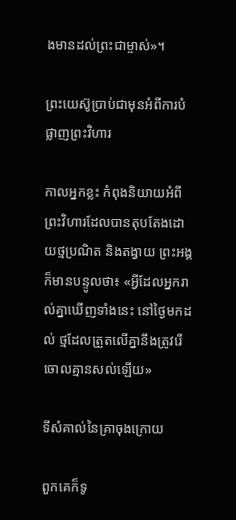ងមានដល់ព្រះជាម្ចាស់»។

ព្រះយេស៊ូប្រាប់ជាមុនអំពីការបំផ្លាញព្រះវិហារ

កាលអ្នកខ្លះ កំពុងនិយាយអំពីព្រះវិហារដែលបានតុបតែងដោយថ្មប្រណិត និងតង្វាយ ព្រះអង្គក៏មានបន្ទូលថា៖ «អ្វីដែលអ្នករាល់គ្នាឃើញទាំងនេះ នៅថ្ងៃមកដល់ ថ្មដែលត្រួតលើគ្នានឹងត្រូវរើចោលគ្មានសល់ឡើយ»

ទីសំគាល់នៃគ្រាចុងក្រោយ

ពួកគេក៏ទូ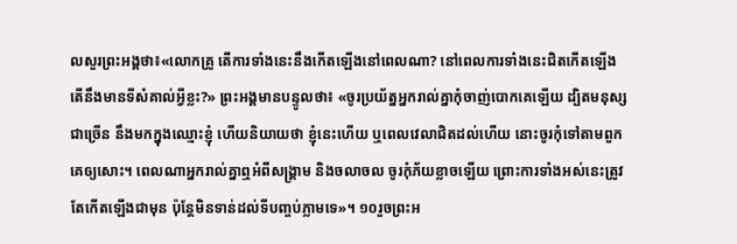លសួរព្រះអង្គថា៖«លោកគ្រូ តើការទាំងនេះនឹងកើតឡើងនៅពេលណា? នៅពេលការទាំងនេះជិតកើតឡើង តើនឹងមានទីសំគាល់អ្វីខ្លះ?» ព្រះអង្គមានបន្ទូលថា៖ «ចូរប្រយ័ត្នអ្នករាល់គ្នាកុំចាញ់បោកគេឡើយ ដ្បិតមនុស្សជាច្រើន នឹងមកក្នុងឈ្មោះខ្ញុំ ហើយនិយាយថា ខ្ញុំនេះហើយ ឬពេលវេលាជិតដល់ហើយ នោះចូរកុំទៅតាមពួកគេឲ្យសោះ។ ពេលណាអ្នករាល់គ្នាឮអំពីសង្គ្រាម និងចលាចល ចូរកុំភ័យខ្លាចឡើយ ព្រោះការទាំងអស់នេះត្រូវតែកើតឡើងជាមុន ប៉ុន្ដែមិនទាន់ដល់ទីបញ្ចប់ភ្លាមទេ»។ ១០រួចព្រះអ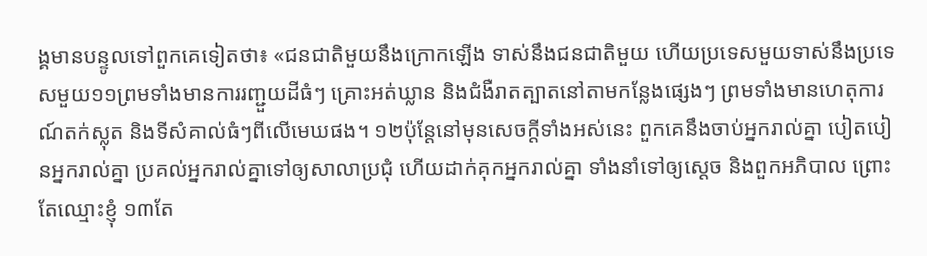ង្គមានបន្ទូលទៅពួកគេទៀតថា៖ «ជនជាតិមួយនឹងក្រោកឡើង ទាស់នឹងជនជាតិមួយ ហើយប្រទេសមួយទាស់នឹងប្រទេសមួយ១១ព្រមទាំងមានការរញ្ជួយដីធំៗ គ្រោះអត់ឃ្លាន និងជំងឺរាតត្បាតនៅតាមកន្លែងផ្សេងៗ ព្រមទាំងមានហេតុការណ៍តក់ស្លុត និងទីសំគាល់ធំៗពីលើមេឃផង។ ១២ប៉ុន្ដែនៅមុនសេចក្ដីទាំងអស់នេះ ពួកគេនឹងចាប់អ្នករាល់គ្នា បៀតបៀនអ្នករាល់គ្នា ប្រគល់អ្នករាល់គ្នាទៅឲ្យសាលាប្រជុំ ហើយដាក់គុកអ្នករាល់គ្នា ទាំងនាំទៅឲ្យស្ដេច និងពួកអភិបាល ព្រោះតែឈ្មោះខ្ញុំ ១៣តែ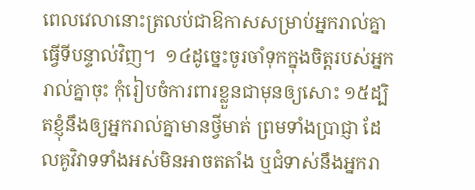ពេលវេលានោះត្រលប់ជាឱកាសសម្រាប់អ្នករាល់គ្នាធ្វើទីបន្ទាល់វិញ។  ១៤ដូច្នេះចូរចាំទុកក្នុងចិត្ដរបស់អ្នករាល់គ្នាចុះ កុំរៀបចំការពារខ្លួនជាមុនឲ្យសោះ ១៥ដ្បិតខ្ញុំនឹងឲ្យអ្នករាល់គ្នាមានថ្វីមាត់ ព្រមទាំងបា្រជ្ញា ដែលគូវិវាទទាំងអស់មិនអាចតតាំង ឬជំទាស់នឹងអ្នករា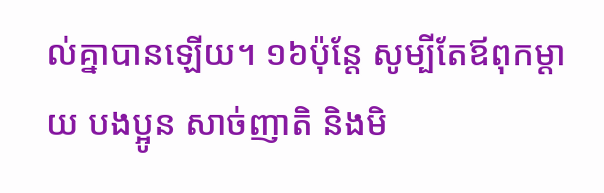ល់គ្នាបានឡើយ។ ១៦ប៉ុន្ដែ សូម្បីតែឪពុកម្ដាយ បងប្អូន សាច់ញាតិ និងមិ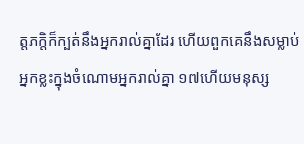ត្តភក្តិក៏ក្បត់នឹងអ្នករាល់គ្នាដែរ ហើយពួកគេនឹងសម្លាប់អ្នកខ្លះក្នុងចំណោមអ្នករាល់គ្នា ១៧ហើយមនុស្ស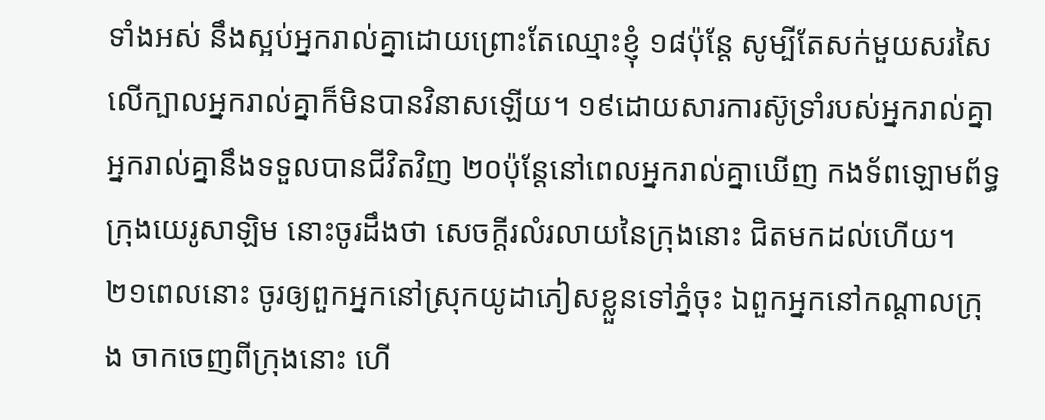ទាំងអស់ នឹងស្អប់អ្នករាល់គ្នាដោយព្រោះតែឈ្មោះខ្ញុំ ១៨ប៉ុន្ដែ សូម្បីតែសក់មួយសរសៃ លើក្បាលអ្នករាល់គ្នាក៏មិនបានវិនាសឡើយ។ ១៩ដោយសារការស៊ូទ្រាំរបស់អ្នករាល់គ្នា អ្នករាល់គ្នានឹងទទួលបានជីវិតវិញ ២០ប៉ុន្ដែនៅពេលអ្នករាល់គ្នាឃើញ កងទ័ពឡោមព័ទ្ធក្រុងយេរូសាឡិម នោះចូរដឹងថា សេចក្ដីរលំរលាយនៃក្រុងនោះ ជិតមកដល់ហើយ។ ២១ពេលនោះ ចូរឲ្យពួកអ្នកនៅស្រុកយូដាភៀសខ្លួនទៅភ្នំចុះ ឯពួកអ្នកនៅកណ្ដាលក្រុង ចាកចេញពីក្រុងនោះ ហើ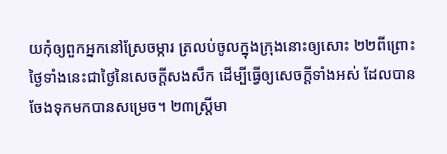យកុំឲ្យពួកអ្នកនៅស្រែចម្ការ ត្រលប់ចូលក្នុងក្រុងនោះឲ្យសោះ ២២ពីព្រោះថ្ងៃទាំងនេះជាថ្ងៃនៃសេចក្ដីសងសឹក ដើម្បីធ្វើឲ្យសេចក្ដីទាំងអស់ ដែលបានចែងទុកមកបានសម្រេច។ ២៣ស្រ្ដីមា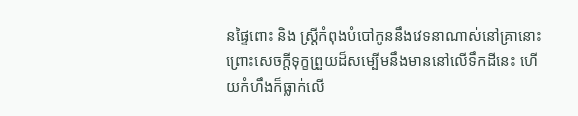នផ្ទៃពោះ និង ស្រ្ដីកំពុងបំបៅកូននឹងវេទនាណាស់នៅគ្រានោះ ព្រោះសេចក្ដីទុក្ខព្រួយដ៏សម្បើមនឹងមាននៅលើទឹកដីនេះ ហើយកំហឹងក៏ធ្លាក់លើ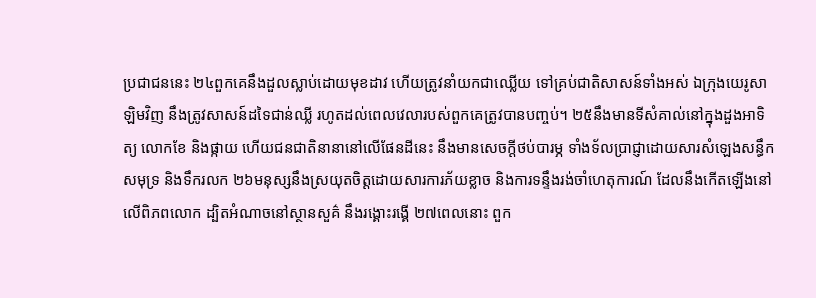ប្រជាជននេះ ២៤ពួកគេនឹងដួលស្លាប់ដោយមុខដាវ ហើយត្រូវនាំយកជាឈ្លើយ ទៅគ្រប់ជាតិសាសន៍ទាំងអស់ ឯក្រុងយេរូសាឡិមវិញ នឹងត្រូវសាសន៍ដទៃជាន់ឈ្លី រហូតដល់ពេលវេលារបស់ពួកគេត្រូវបានបញ្ចប់។ ២៥នឹងមានទីសំគាល់នៅក្នុងដួងអាទិត្យ លោកខែ និងផ្កាយ ហើយជនជាតិនានានៅលើផែនដីនេះ នឹងមានសេចក្ដីថប់បារម្ភ ទាំងទ័លប្រាជ្ញាដោយសារសំឡេងសន្ធឹកសមុទ្រ និងទឹករលក ២៦មនុស្សនឹងស្រយុតចិត្ដដោយសារការភ័យខ្លាច និងការទន្ទឹងរង់ចាំហេតុការណ៍ ដែលនឹងកើតឡើងនៅលើពិភពលោក ដ្បិតអំណាចនៅស្ថានសួគ៌ នឹងរង្គោះរង្គើ ២៧ពេលនោះ ពួក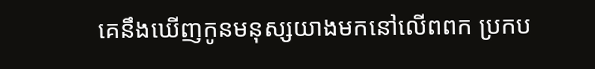គេនឹងឃើញកូនមនុស្សយាងមកនៅលើពពក ប្រកប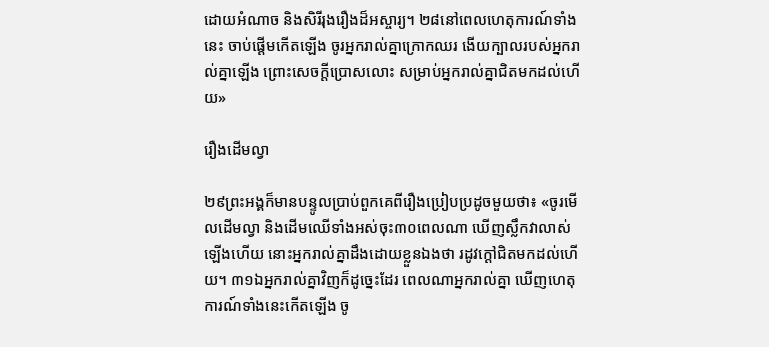ដោយអំណាច និងសិរីរុងរឿងដ៏អស្ចារ្យ។ ២៨នៅពេលហេតុការណ៍ទាំងនេះ ចាប់ផ្ដើមកើតឡើង ចូរអ្នករាល់គ្នាក្រោកឈរ ងើយក្បាលរបស់អ្នករាល់គ្នាឡើង ព្រោះសេចក្តីប្រោសលោះ សម្រាប់អ្នករាល់គ្នាជិតមកដល់ហើយ»

រឿងដើមល្វា

២៩ព្រះអង្គក៏មានបន្ទូលប្រាប់ពួកគេពីរឿងប្រៀបប្រដូចមួយថា៖ «ចូរមើលដើមល្វា និងដើមឈើទាំងអស់ចុះ៣០ពេលណា ឃើញស្លឹកវាលាស់ឡើងហើយ នោះអ្នករាល់គ្នាដឹងដោយខ្លួនឯងថា រដូវក្ដៅជិតមកដល់ហើយ។ ៣១ឯអ្នករាល់គ្នាវិញក៏ដូច្នេះដែរ ពេលណាអ្នករាល់គ្នា ឃើញហេតុការណ៍ទាំងនេះកើតឡើង ចូ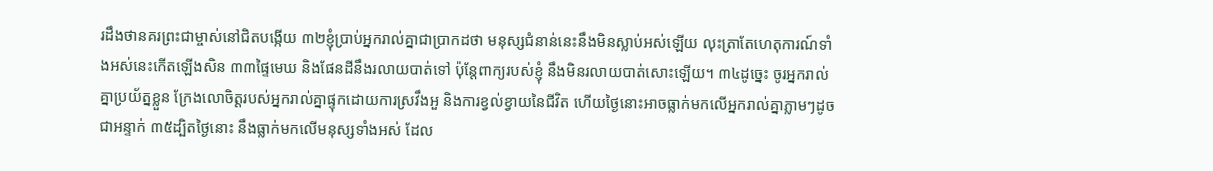រដឹងថានគរព្រះជាម្ចាស់នៅជិតបង្កើយ ៣២ខ្ញុំបា្រប់អ្នករាល់គ្នាជាប្រាកដថា មនុស្សជំនាន់នេះនឹងមិនស្លាប់អស់ឡើយ លុះត្រាតែហេតុការណ៍ទាំងអស់នេះកើតឡើងសិន ៣៣ផ្ទៃមេឃ និងផែនដីនឹងរលាយបាត់ទៅ ប៉ុន្ដែពាក្យរបស់ខ្ញុំ នឹងមិនរលាយបាត់សោះឡើយ។ ៣៤ដូច្នេះ ចូរអ្នករាល់គ្នាប្រយ័ត្នខ្លួន ក្រែងលោចិត្ដរបស់អ្នករាល់គ្នាផ្ទុកដោយការស្រវឹងអួ និងការខ្វល់ខ្វាយនៃជីវិត ហើយថ្ងៃនោះអាចធ្លាក់មកលើអ្នករាល់គ្នាភ្លាមៗដូចជាអន្ទាក់ ៣៥ដ្បិតថ្ងៃនោះ នឹងធ្លាក់មកលើមនុស្សទាំងអស់ ដែល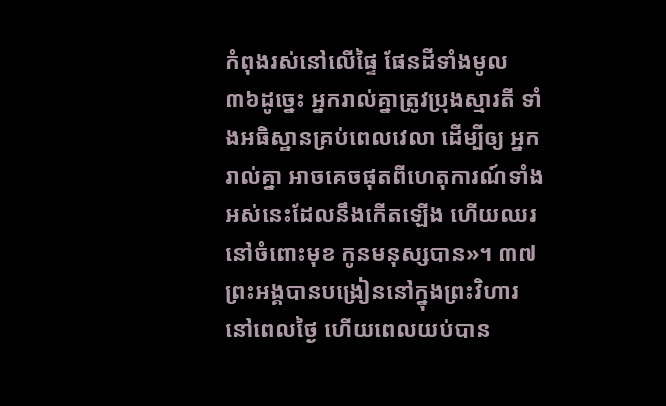កំពុងរស់នៅលើផ្ទៃ ផែនដីទាំងមូល ៣៦ដូច្នេះ អ្នករាល់គ្នាត្រូវប្រុងស្មារតី ទាំងអធិស្ឋានគ្រប់ពេលវេលា ដើម្បីឲ្យ អ្នករាល់គ្នា អាចគេចផុតពីហេតុការណ៍ទាំងអស់នេះដែលនឹងកើតឡើង ហើយឈរនៅចំពោះមុខ កូនមនុស្សបាន»។ ៣៧ព្រះអង្គបានបង្រៀននៅក្នុងព្រះវិហារ នៅពេលថ្ងៃ ហើយពេលយប់បាន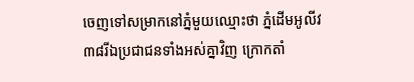ចេញទៅសម្រាកនៅភ្នំមួយឈ្មោះថា ភ្នំដើមអូលីវ ៣៨រីឯប្រជាជនទាំងអស់គ្នាវិញ ក្រោកតាំ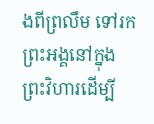ងពីព្រលឹម ទៅរកព្រះអង្គនៅក្នុងព្រះវិហារដើម្បី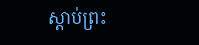ស្ដាប់ព្រះ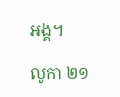អង្គ។

លូកា ២១